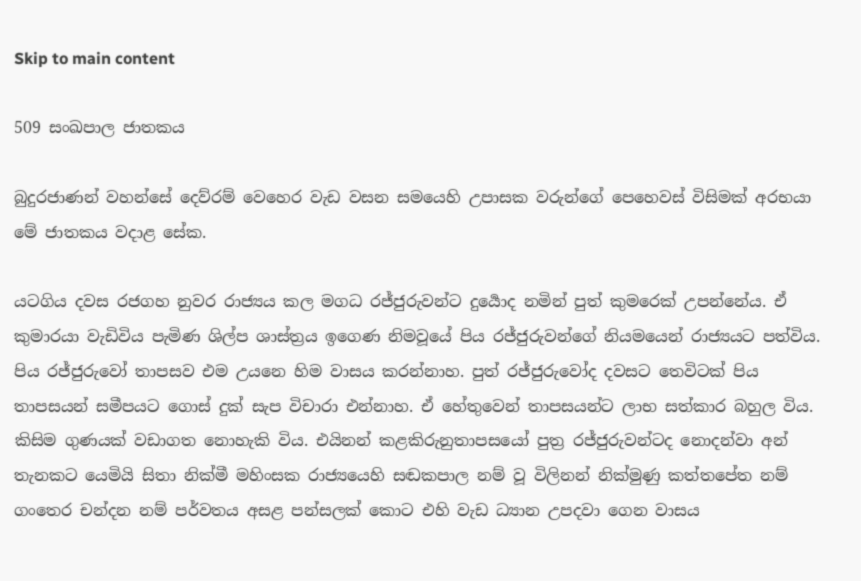Skip to main content

509 සංඛපාල ජාතකය

බුදුරජාණන් වහන්සේ දෙව්රම් වෙහෙර වැඩ වසන සමයෙහි උපාසක වරුන්ගේ පෙහෙවස් විසිමක් අරභයා මේ ජාතකය වදාළ සේක.

යටගිය දවස රජගහ නුවර රාජ්‍යය කල මගධ රජ්ජුරුවන්ට දුර්‍යොද නමින් පුත් කුමරෙක් උපන්නේය. ඒ කුමාරයා වැඩිවිය පැමිණ ශිල්ප ශාස්ත්‍රය ඉගෙණ නිමවූයේ පිය රජ්ජුරුවන්ගේ නියමයෙන් රාජ්‍යයට පත්විය. පිය රජ්ජුරුවෝ තාපසව එම උයනෙ හිම වාසය කරන්නාහ. පුත් රජ්ජුරුවෝද දවසට තෙවිටක් පිය තාපසයන් සමීපයට ගොස් දුක් සැප විචාරා එන්නාහ. ඒ හේතුවෙන් තාපසයන්ට ලාභ සත්කාර බහුල විය. කිසිම ගුණයක් වඩාගත නොහැකි විය. එයිනන් කළකිරුනුතාපසයෝ පුත්‍ර රජ්ජුරුවන්ටද නොදන්වා අන් තැනකට යෙමියි සිතා නික්මී මහිංසක රාජ්‍යයෙහි සඬකපාල නම් වූ විලිනන් නික්මුණු කත්තපේත නම් ගංතෙර චන්දන නම් පර්වතය අසළ පන්සලක් කොට එහි වැඩ ධ්‍යාන උපදවා ගෙන වාසය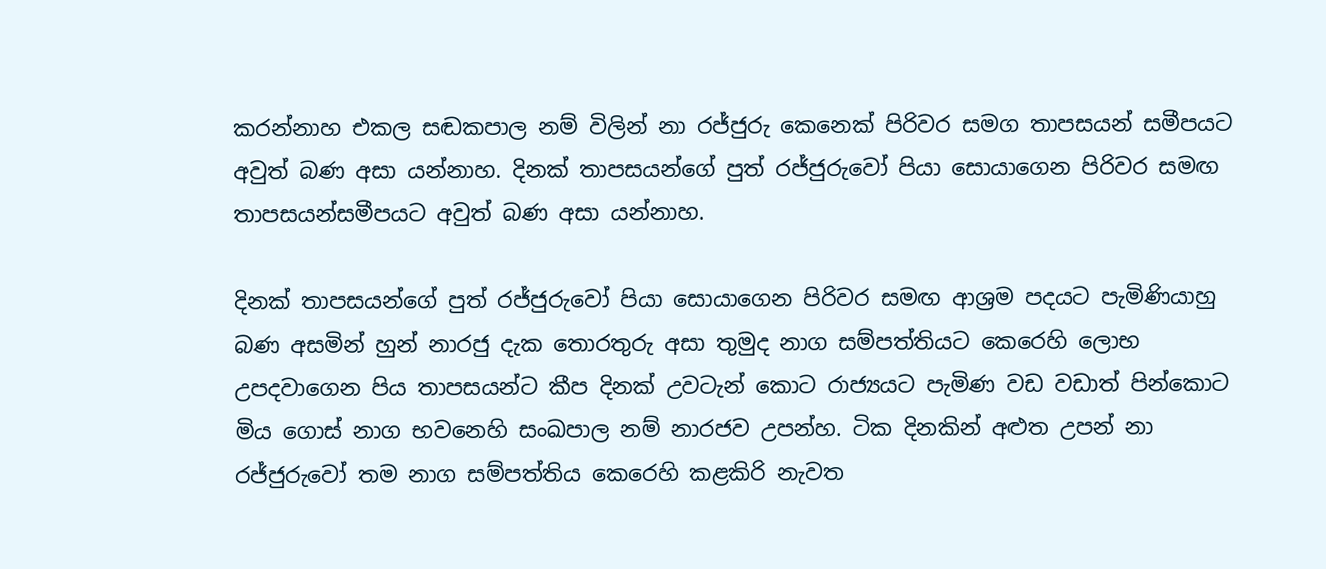කරන්නාහ එකල සඬකපාල නම් විලින් නා රජ්ජුරු කෙනෙක් පිරිවර සමග තාපසයන් සමීපයට අවුත් බණ අසා යන්නාහ. දිනක් තාපසයන්ගේ පුත් රජ්ජුරුවෝ පියා සොයාගෙන පිරිවර සමඟ තාපසයන්සමීපයට අවුත් බණ අසා යන්නාහ.

දිනක් තාපසයන්ගේ පුත් රජ්ජුරුවෝ පියා සොයාගෙන පිරිවර සමඟ ආශ්‍රම පදයට පැමිණියාහු බණ අසමින් හුන් නාරජු දැක තොරතුරු අසා තුමුද නාග සම්පත්තියට කෙරෙහි ලොභ උපදවාගෙන පිය තාපසයන්ට කීප දිනක් උවටැන් කොට රාජ්‍යයට පැමිණ වඩ වඩාත් පින්කොට මිය ගොස් නාග භවනෙහි සංඛපාල නම් නාරජව උපන්හ. ටික දිනකින් අළුත උපන් නා රජ්ජුරුවෝ තම නාග සම්පත්තිය කෙරෙහි කළකිරි නැවත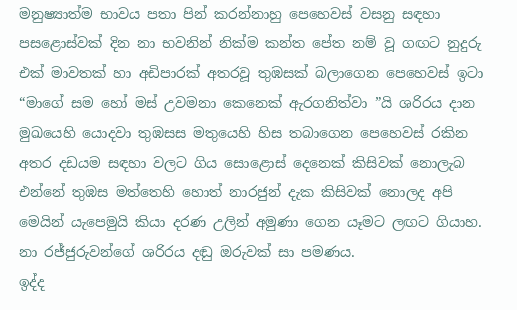මනුෂ්‍යාත්ම භාවය පතා පින් කරන්නාහු පෙහෙවස් වසනු සඳහා පසළොස්වක් දින නා භවනින් නික්ම කන්ත පේත නම් වූ ගඟට නුදුරු එක් මාවතක් හා අඩිපාරක් අතරවූ තුඹසක් බලාගෙන පෙහෙවස් ඉටා “මාගේ සම හෝ මස් උවමනා කෙනෙක් ඇරගනිත්වා ”යි ශරිරය දාන මුඛයෙහි යොදවා තුඹසස මතුයෙහි හිස තබාගෙන පෙහෙවස් රකින අතර දඩයම සඳහා වලට ගිය සොළොස් දෙනෙක් කිසිවක් නොලැබ එන්නේ තුඹස මත්තෙහි හොත් නාරජුන් දැක කිසිවක් නොලද අපි මෙයින් යැපෙමුයි කියා දරණ උලින් අමුණා ගෙන යෑමට ලඟට ගියාහ. නා රජ්ජුරුවන්ගේ ශරිරය දඬු ඔරුවක් සා පමණය.
ඉද්ද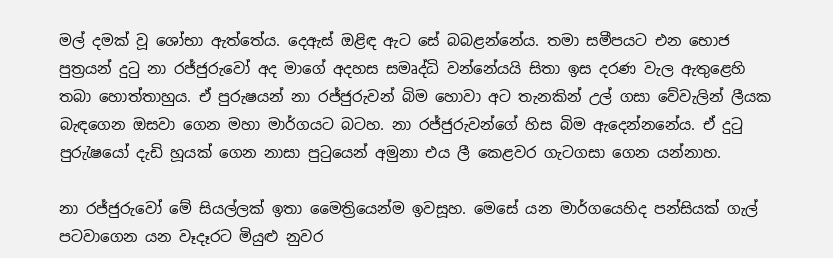මල් දමක් වූ ශෝභා ඇත්තේය. දෙඇස් ඔළිඳ ඇට සේ බබළන්නේය. තමා සමීපයට එන භොජ පුත්‍රයන් දුටු නා රජ්ජුරුවෝ අද මාගේ අදහස සමෘද්ධි වන්නේයයි සිතා ඉස දරණ වැල ඇතුළෙහි තබා හොත්තාහුය. ඒ පුරුෂයන් නා රජ්ජුරුවන් බිම හොවා අට තැනකින් උල් ගසා වේවැලින් ලීයක බැඳගෙන ඔසවා ගෙන මහා මාර්ගයට බටහ. නා රජ්ජුරුවන්ගේ හිස බිම ඇදෙන්නනේය. ඒ දුටු පුරුැෂයෝ දැඩි හූයක් ගෙන නාසා පුටුයෙන් අමුනා එය ලී කෙළවර ගැටගසා ගෙන යන්නාහ.

නා රජ්ජුරුවෝ මේ සියල්ලක් ඉතා මෛත්‍රියෙන්ම ඉවසූහ. මෙසේ යන මාර්ගයෙහිද පන්සියක් ගැල් පටවාගෙන යන වෑදෑරට මියුළු නුවර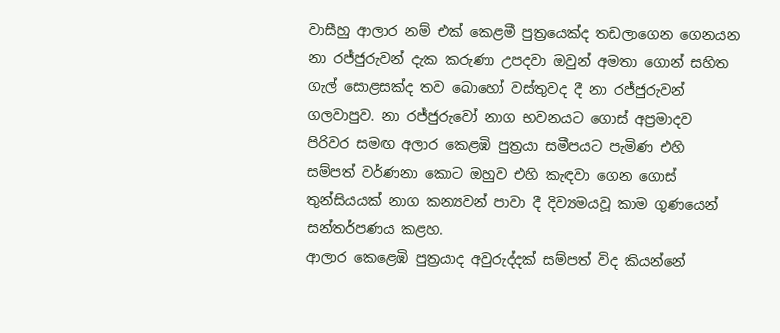වාසීහු ආලාර නම් එක් කෙළමී පුත්‍රයෙක්ද තඩලාගෙන ගෙනයන නා රජ්ජුරුවන් දැක කරුණා උපදවා ඔවුන් අමතා ගොන් සහිත ගැල් සොළසක්ද තව බොහෝ වස්තුවද දී නා රජ්ජුරුවන් ගලවාපුව. නා රජ්ජුරුවෝ නාග භවනයට ගොස් අප්‍රමාදව පිරිවර සමඟ අලාර කෙළඹි පුත්‍රයා සමීපයට පැමිණ එහි සම්පත් වර්ණනා කොට ඔහුව එහි කැඳවා ගෙන ගොස් තුන්සියයක් නාග කන්‍යවන් පාවා දී දිව්‍යමයවූ කාම ගුණයෙන් සන්තර්පණය කළහ.
ආලාර කෙළෙඹි පුත්‍රයාද අවුරුද්දක් සම්පත් විද කියන්නේ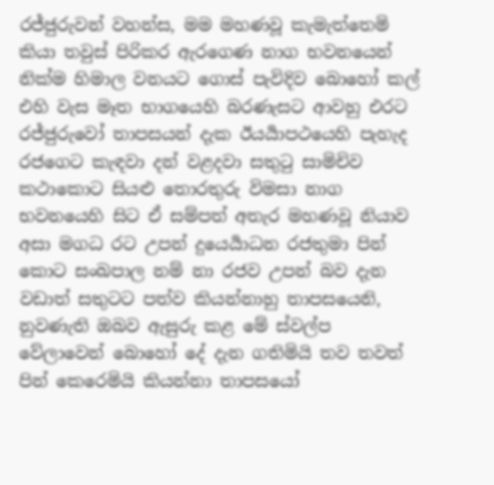රජ්ජුරුවන් වහන්ස, මම මහණවූ කැමැත්තෙමි කියා තවුස් පිරිකර ඇරගෙණ නාග භවනයෙන් නික්ම හිමාල වනයට ගොස් පැවිදිව බොහෝ කල් එහි වැස මෑත භාගයෙහි බරණැසට ආවහු එරට රජ්ජුරුවෝ තාපසයන් දැක ඊයර්‍යාපථයෙහි පැහැද රජගෙට කැඳවා දන් වළදවා සතුටු සාමිචිව කථාකොට සියළු තොරතුරු විමසා නාග භවනයෙහි සිට ඒ සම්පත් අතැර මහණවූ නියාව අසා මගධ රට උපන් දුයෙර්‍යාධන රජතුමා පින් කොට සංඛපාල නම් නා රජව උපන් බව දැන වඩාත් සතුටට පත්ව කියන්නාහු තාපසයෙනි, නුවණැති ඔබව ඇසුරු කළ මේ ස්වල්ප වේලාවෙන් බොහෝ දේ දැන ගතිමියි තව තවත් පින් කෙරෙමියි කියන්නා තාපසයෝ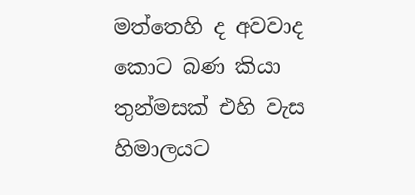මත්තෙහි ද අවවාද කොට බණ කියා තුන්මසක් එහි වැස හිමාලයට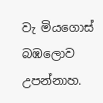වැ මියගොස් බඹලොව උපන්නාහ.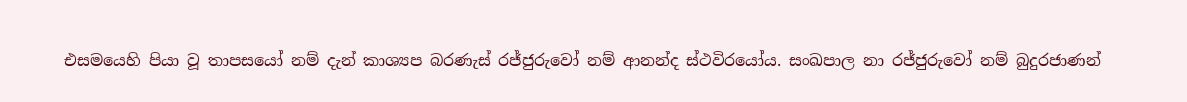එසමයෙහි පියා වූ තාපසයෝ නම් දැන් කාශ්‍යප බරණැස් රජ්ජුරුවෝ නම් ආනන්ද ස්ථවිරයෝය. සංඛපාල නා රජ්ජුරුවෝ නම් බුදුරජාණන්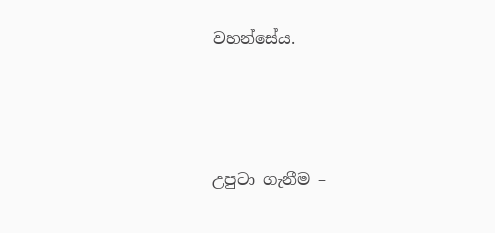වහන්සේය.





උපුටා ගැනීම –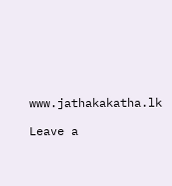www.jathakakatha.lk

Leave a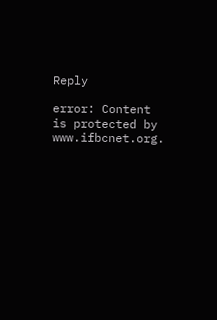Reply

error: Content is protected by www.ifbcnet.org.